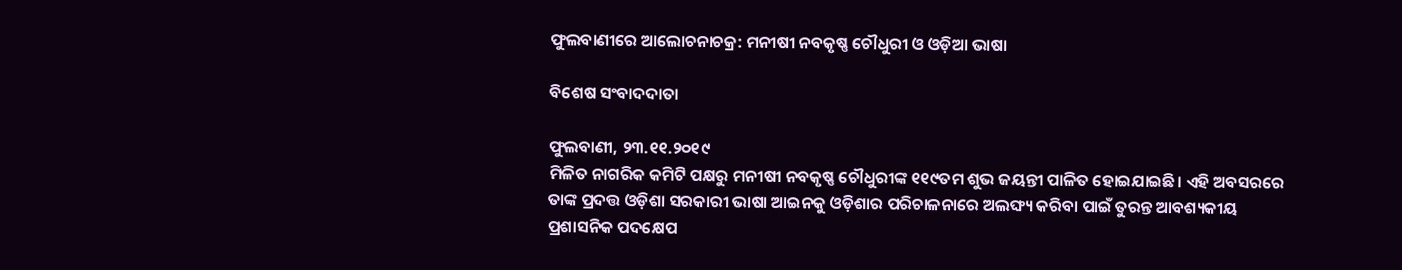ଫୁଲବାଣୀରେ ଆଲୋଚନାଚକ୍ର: ମନୀଷୀ ନବକୃଷ୍ଣ ଚୌଧୁରୀ ଓ ଓଡ଼ିଆ ଭାଷା

ବିଶେଷ ସଂବାଦଦାତା

ଫୁଲବାଣୀ, ୨୩.୧୧.୨୦୧୯
ମିଳିତ ନାଗରିକ କମିଟି ପକ୍ଷରୁ ମନୀଷୀ ନବକୃଷ୍ଣ ଚୌଧୁରୀଙ୍କ ୧୧୯ତମ ଶୁଭ ଜୟନ୍ତୀ ପାଳିତ ହୋଇଯାଇଛି। ଏହି ଅବସରରେ ତାଙ୍କ ପ୍ରଦତ୍ତ ଓଡ଼ିଶା ସରକାରୀ ଭାଷା ଆଇନକୁ ଓଡ଼ିଶାର ପରିଚାଳନାରେ ଅଲଙ୍ଘ୍ୟ କରିବା ପାଇଁ ତୁରନ୍ତ ଆବଶ୍ୟକୀୟ ପ୍ରଶାସନିକ ପଦକ୍ଷେପ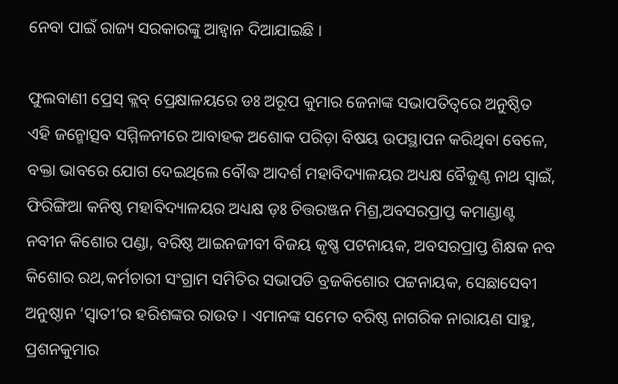ନେବା ପାଇଁ ରାଜ୍ୟ ସରକାରଙ୍କୁ ଆହ୍ଵାନ ଦିଆଯାଇଛି ।

ଫୁଲବାଣୀ ପ୍ରେସ୍ କ୍ଲବ୍ ପ୍ରେକ୍ଷାଳୟରେ ଡଃ ଅରୂପ କୁମାର ଜେନାଙ୍କ ସଭାପତିତ୍ଵରେ ଅନୁଷ୍ଠିତ ଏହି ଜନ୍ମୋତ୍ସବ ସମ୍ମିଳନୀରେ ଆବାହକ ଅଶୋକ ପରିଡ଼ା ବିଷୟ ଉପସ୍ଥାପନ କରିଥିବା ବେଳେ, ବକ୍ତା ଭାବରେ ଯୋଗ ଦେଇଥିଲେ ବୌଦ୍ଧ ଆଦର୍ଶ ମହାବିଦ୍ୟାଳୟର ଅଧ୍ୟକ୍ଷ ବୈକୁଣ୍ଠ ନାଥ ସ୍ୱାଇଁ, ଫିରିଙ୍ଗିଆ କନିଷ୍ଠ ମହାବିଦ୍ୟାଳୟର ଅଧ୍ୟକ୍ଷ ଡ଼ଃ ଚିତ୍ତରଞ୍ଜନ ମିଶ୍ର,ଅବସରପ୍ରାପ୍ତ କମାଣ୍ଡାଣ୍ଟ ନବୀନ କିଶୋର ପଣ୍ଡା, ବରିଷ୍ଠ ଆଇନଜୀବୀ ବିଜୟ କୃଷ୍ଣ ପଟନାୟକ, ଅବସରପ୍ରାପ୍ତ ଶିକ୍ଷକ ନବ କିଶୋର ରଥ,କର୍ମଚାରୀ ସଂଗ୍ରାମ ସମିତିର ସଭାପତି ବ୍ରଜକିଶୋର ପଟ୍ଟନାୟକ, ସେଛାସେବୀ ଅନୁଷ୍ଠାନ ‘ସ୍ୱାତୀ’ର ହରିଶଙ୍କର ରାଉତ । ଏମାନଙ୍କ ସମେତ ବରିଷ୍ଠ ନାଗରିକ ନାରାୟଣ ସାହୁ, ପ୍ରଶନକୁମାର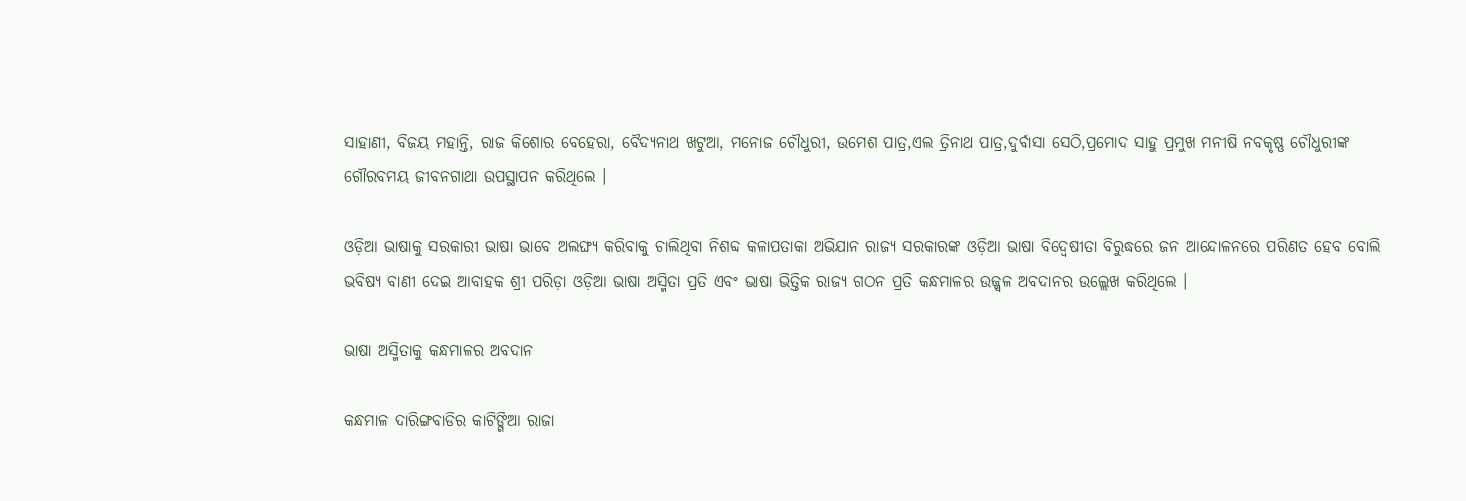ସାହାଣୀ, ବିଜୟ ମହାନ୍ତି, ରାଜ କିଶୋର ବେହେରା, ବୈଦ୍ୟନାଥ ଖଟୁଆ, ମନୋଜ ଚୌଧୁରୀ, ଉମେଶ ପାତ୍ର,ଏଲ ତ୍ରିନାଥ ପାତ୍ର,ଦୁର୍ବାସା ସେଠି,ପ୍ରମୋଦ ସାହୁ ପ୍ରମୁଖ ମନୀଷି ନବକୃଷ୍ଣ ଚୌଧୁରୀଙ୍କ ଗୌରବମୟ ଜୀବନଗାଥା ଉପସ୍ଥାପନ କରିଥିଲେ ।

ଓଡ଼ିଆ ଭାଷାକୁ ସରକାରୀ ଭାଷା ଭାବେ ଅଲଙ୍ଘ୍ୟ କରିବାକୁ ଚାଲିଥିବା ନିଶବ୍ଦ କଳାପତାକା ଅଭିଯାନ ରାଜ୍ୟ ସରକାରଙ୍କ ଓଡ଼ିଆ ଭାଷା ବିଦ୍ଵେଷୀତା ବିରୁଦ୍ଧରେ ଜନ ଆନ୍ଦୋଳନରେ ପରିଣତ ହେବ ବୋଲି ଭବିଷ୍ୟ ବାଣୀ ଦେଇ ଆବାହକ ଶ୍ରୀ ପରିଡ଼ା ଓଡ଼ିଆ ଭାଷା ଅସ୍ମିତା ପ୍ରତି ଏବଂ ଭାଷା ଭିତ୍ତିକ ରାଜ୍ୟ ଗଠନ ପ୍ରତି କନ୍ଧମାଳର ଉଜ୍ଜ୍ଵଳ ଅବଦାନର ଉଲ୍ଲେଖ କରିଥିଲେ ।

ଭାଷା ଅସ୍ମିତାକୁ କନ୍ଧମାଳର ଅବଦାନ

କନ୍ଧମାଳ ଦାରିଙ୍ଗବାଡିର କାଟିଙ୍ଗିଆ ରାଜା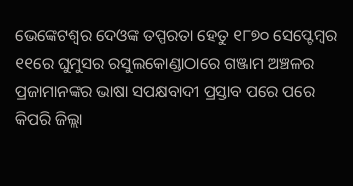ଭେଙ୍କେଟଶ୍ୱର ଦେଓଙ୍କ ତପ୍ପରତା ହେତୁ ୧୮୭୦ ସେପ୍ଟେମ୍ବର ୧୧ରେ ଘୁମୁସର ରସୁଲକୋଣ୍ଡାଠାରେ ଗଞ୍ଜାମ ଅଞ୍ଚଳର ପ୍ରଜାମାନଙ୍କର ଭାଷା ସପକ୍ଷବାଦୀ ପ୍ରସ୍ତାବ ପରେ ପରେ କିପରି ଜିଲ୍ଲା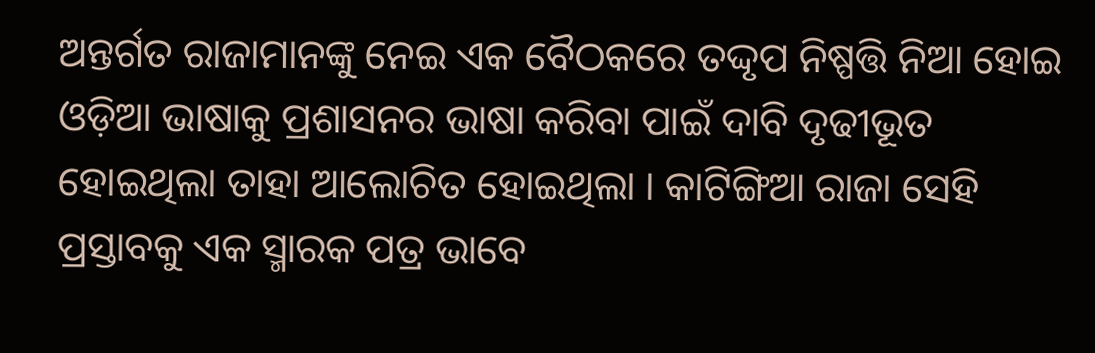ଅନ୍ତର୍ଗତ ରାଜାମାନଙ୍କୁ ନେଇ ଏକ ବୈଠକରେ ତଦ୍ଦୃପ ନିଷ୍ପତ୍ତି ନିଆ ହୋଇ ଓଡ଼ିଆ ଭାଷାକୁ ପ୍ରଶାସନର ଭାଷା କରିବା ପାଇଁ ଦାବି ଦୃଢୀଭୂତ ହୋଇଥିଲା ତାହା ଆଲୋଚିତ ହୋଇଥିଲା । କାଟିଙ୍ଗିଆ ରାଜା ସେହି ପ୍ରସ୍ତାବକୁ ଏକ ସ୍ମାରକ ପତ୍ର ଭାବେ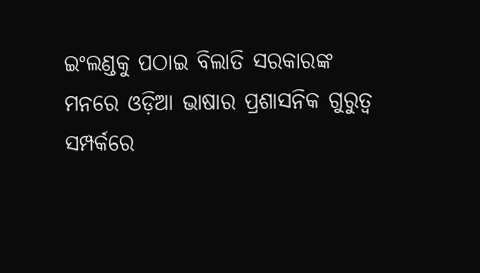ଇଂଲଣ୍ଡକୁ ପଠାଇ ବିଲାତି ସରକାରଙ୍କ ମନରେ ଓଡ଼ିଆ ଭାଷାର ପ୍ରଶାସନିକ ଗୁରୁତ୍ଵ ସମ୍ପର୍କରେ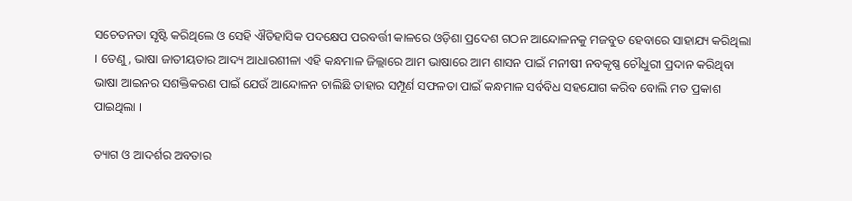ସଚେତନତା ସୃଷ୍ଟି କରିଥିଲେ ଓ ସେହି ଐତିହାସିକ ପଦକ୍ଷେପ ପରବର୍ତ୍ତୀ କାଳରେ ଓଡ଼ିଶା ପ୍ରଦେଶ ଗଠନ ଆନ୍ଦୋଳନକୁ ମଜବୁତ ହେବାରେ ସାହାଯ୍ୟ କରିଥିଲା । ତେଣୁ, ଭାଷା ଜାତୀୟତାର ଆଦ୍ୟ ଆଧାରଶୀଳା ଏହି କନ୍ଧମାଳ ଜିଲ୍ଲାରେ ଆମ ଭାଷାରେ ଆମ ଶାସନ ପାଇଁ ମନୀଷୀ ନବକୃଷ୍ଣ ଚୌଧୁରୀ ପ୍ରଦାନ କରିଥିବା ଭାଷା ଆଇନର ସଶକ୍ତିକରଣ ପାଇଁ ଯେଉଁ ଆନ୍ଦୋଳନ ଚାଲିଛି ତାହାର ସମ୍ପୂର୍ଣ ସଫଳତା ପାଇଁ କନ୍ଧମାଳ ସର୍ବବିଧ ସହଯୋଗ କରିବ ବୋଲି ମତ ପ୍ରକାଶ ପାଇଥିଲା ।

ତ୍ୟାଗ ଓ ଆଦର୍ଶର ଅବତାର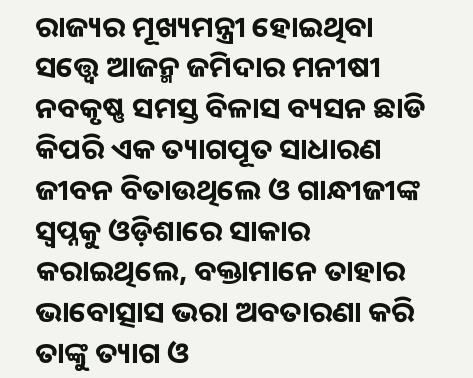ରାଜ୍ୟର ମୂଖ୍ୟମନ୍ତ୍ରୀ ହୋଇଥିବା ସତ୍ତ୍ୱେ ଆଜନ୍ମ ଜମିଦାର ମନୀଷୀ ନବକୃଷ୍ଣ ସମସ୍ତ ବିଳାସ ବ୍ୟସନ ଛାଡି କିପରି ଏକ ତ୍ୟାଗପୂତ ସାଧାରଣ ଜୀବନ ବିତାଉଥିଲେ ଓ ଗାନ୍ଧୀଜୀଙ୍କ ସ୍ୱପ୍ନକୁ ଓଡ଼ିଶାରେ ସାକାର କରାଇଥିଲେ, ବକ୍ତାମାନେ ତାହାର ଭାବୋତ୍ସାସ ଭରା ଅବତାରଣା କରି ତାଙ୍କୁ ତ୍ୟାଗ ଓ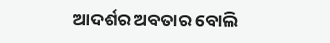ଆଦର୍ଶର ଅବତାର ବୋଲି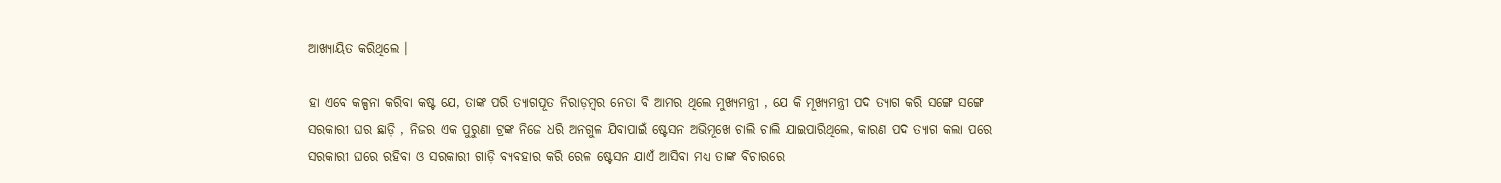ଆଖ୍ୟାୟିତ କରିଥିଲେ ।

ହା ଏବେ କଳ୍ପନା କରିବା କଷ୍ଟ ଯେ, ତାଙ୍କ ପରି ତ୍ୟାଗପୂତ ନିରାଡ଼ମ୍ବର ନେତା ବି ଆମର ଥିଲେ ମୁଖ୍ୟମନ୍ତ୍ରୀ , ଯେ କି ମୂଖ୍ୟମନ୍ତ୍ରୀ ପଦ ତ୍ୟାଗ କରି ସଙ୍ଗେ ସଙ୍ଗେ ସରକାରୀ ଘର ଛାଡ଼ି , ନିଜର ଏକ ପୁରୁଣା ଟ୍ରଙ୍କ ନିଜେ ଧରି ଅନଗୁଳ ଯିବାପାଇଁ ଷ୍ଟେସନ ଅଭିମୂଖେ ଚାଲି ଚାଲି ଯାଇପାରିଥିଲେ, କାରଣ ପଦ ତ୍ୟାଗ କଲା ପରେ ସରକାରୀ ଘରେ ରହିବା ଓ ସରକାରୀ ଗାଡ଼ି ବ୍ୟବହାର କରି ରେଳ ଷ୍ଟେସନ ଯାଏଁ ଆସିବା ମଧ୍ୟ ତାଙ୍କ ବିଚାରରେ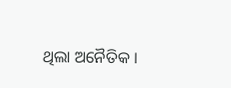ଥିଲା ଅନୈତିକ ।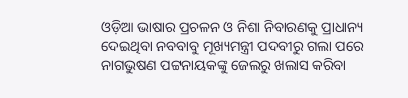ଓଡ଼ିଆ ଭାଷାର ପ୍ରଚଳନ ଓ ନିଶା ନିବାରଣକୁ ପ୍ରାଧାନ୍ୟ ଦେଇଥିବା ନବବାବୁ ମୂଖ୍ୟମନ୍ତ୍ରୀ ପଦବୀରୁ ଗଲା ପରେ ନାଗଭୁଷଣ ପଟ୍ଟନାୟକଙ୍କୁ ଜେଲରୁ ଖଲାସ କରିବା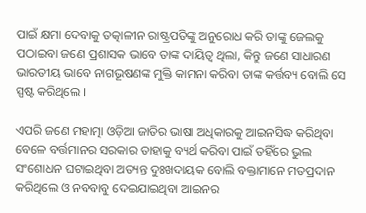ପାଇଁ କ୍ଷମା ଦେବାକୁ ତତ୍କାଳୀନ ରାଷ୍ଟ୍ରପତିଙ୍କୁ ଅନୁରୋଧ କରି ତାଙ୍କୁ ଜେଲକୁ ପଠାଇବା ଜଣେ ପ୍ରଶାସକ ଭାବେ ତାଙ୍କ ଦାୟିତ୍ଵ ଥିଲା, କିନ୍ତୁ ଜଣେ ସାଧାରଣ ଭାରତୀୟ ଭାବେ ନାଗଭୂଷଣଙ୍କ ମୁକ୍ତି କାମନା କରିବା ତାଙ୍କ କର୍ତ୍ତବ୍ୟ ବୋଲି ସେ ସ୍ପଷ୍ଟ କରିଥିଲେ ।

ଏପରି ଜଣେ ମହାତ୍ମା ଓଡ଼ିଆ ଜାତିର ଭାଷା ଅଧିକାରକୁ ଆଇନସିଦ୍ଧ କରିଥିବା ବେଳେ ବର୍ତ୍ତମାନର ସରକାର ତାହାକୁ ବ୍ୟର୍ଥ କରିବା ପାଇଁ ତହିଁରେ ଭୁଲ ସଂଶୋଧନ ଘଟାଇଥିବା ଅତ୍ୟନ୍ତ ଦୁଃଖଦାୟକ ବୋଲି ବକ୍ତାମାନେ ମତପ୍ରଦାନ କରିଥିଲେ ଓ ନବବାବୁ ଦେଇଯାଇଥିବା ଆଇନର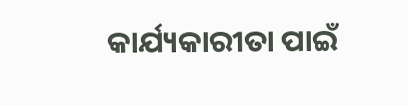କାର୍ଯ୍ୟକାରୀତା ପାଇଁ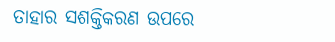ତାହାର ସଶକ୍ତିକରଣ ଉପରେ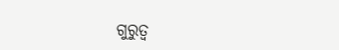ଗୁରୁତ୍ଵ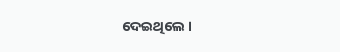ଦେଇଥିଲେ ।